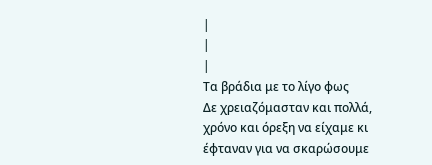|
|
|
Τα βράδια με το λίγο φως
Δε χρειαζόμασταν και πολλά, χρόνο και όρεξη να είχαμε κι έφταναν για να σκαρώσουμε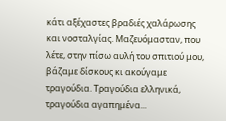κάτι αξέχαστες βραδιές χαλάρωσης και νοσταλγίας. Μαζευόμασταν, που λέτε, στην πίσω αυλή του σπιτιού μου, βάζαμε δίσκους κι ακούγαμε τραγούδια. Τραγούδια ελληνικά, τραγούδια αγαπημένα...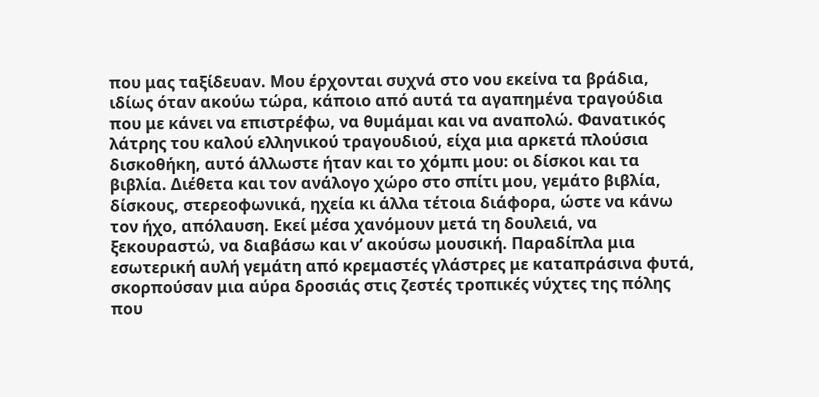που μας ταξίδευαν. Μου έρχονται συχνά στο νου εκείνα τα βράδια, ιδίως όταν ακούω τώρα, κάποιο από αυτά τα αγαπημένα τραγούδια που με κάνει να επιστρέφω, να θυμάμαι και να αναπολώ. Φανατικός λάτρης του καλού ελληνικού τραγουδιού, είχα μια αρκετά πλούσια δισκοθήκη, αυτό άλλωστε ήταν και το χόμπι μου: οι δίσκοι και τα βιβλία. Διέθετα και τον ανάλογο χώρο στο σπίτι μου, γεμάτο βιβλία, δίσκους, στερεοφωνικά, ηχεία κι άλλα τέτοια διάφορα, ώστε να κάνω τον ήχο, απόλαυση. Εκεί μέσα χανόμουν μετά τη δουλειά, να ξεκουραστώ, να διαβάσω και ν’ ακούσω μουσική. Παραδίπλα μια εσωτερική αυλή γεμάτη από κρεμαστές γλάστρες με καταπράσινα φυτά, σκορπούσαν μια αύρα δροσιάς στις ζεστές τροπικές νύχτες της πόλης που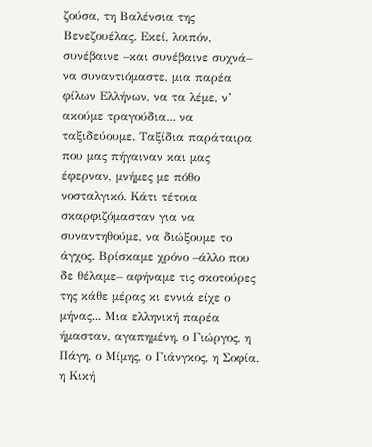ζούσα, τη Βαλένσια της Βενεζουέλας. Εκεί, λοιπόν, συνέβαινε –και συνέβαινε συχνά– να συναντιόμαστε, μια παρέα φίλων Ελλήνων, να τα λέμε, ν’ ακούμε τραγούδια... να ταξιδεύουμε. Ταξίδια παράταιρα που μας πήγαιναν και μας έφερναν, μνήμες με πόθο νοσταλγικό. Κάτι τέτοια σκαρφιζόμασταν για να συναντηθούμε, να διώξουμε το άγχος. Βρίσκαμε χρόνο –άλλο που δε θέλαμε– αφήναμε τις σκοτούρες της κάθε μέρας κι εννιά είχε ο μήνας... Μια ελληνική παρέα ήμασταν, αγαπημένη, ο Γιώργος, η Πάγη, ο Μίμης, ο Γιάνγκος, η Σοφία, η Κική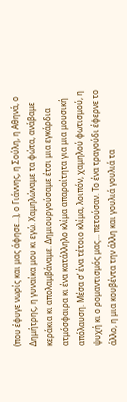(που έφυγε νωρίς και μας άφησε...), ο Γιάννης, η Σούλη, η Αθηνά, ο Δημήτρης, η γυναίκα μου κι εγώ. Χαμηλώναμε τα φώτα, ανάβαμε κεράκια κι απολαμβάναμε. Δημιουργούσαμε έτσι μια εγκάρδια ατμόσφαιρα κι ένα κατάλληλο κλίμα απαραίτητα για μια μουσική απόλαυση. Μέσα σ’ ένα τέτοιο κλίμα, λοιπόν, χαμηλού φωτισμού, η ψυχή κι ο ρομαντισμός μας... πετούσαν. Το ένα τραγούδι έφερνε το άλλο, η μια κουβέντα την άλλη και γουλιά γουλιά τα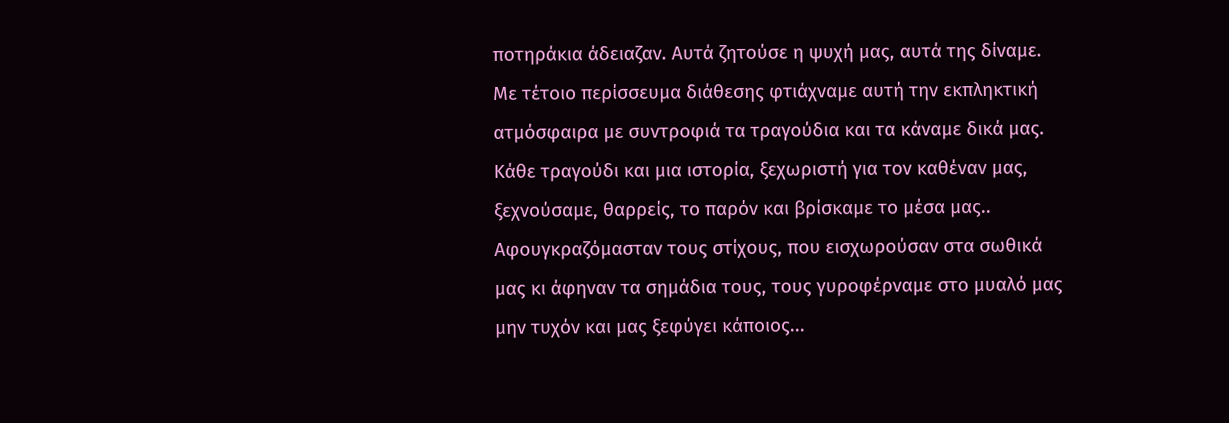ποτηράκια άδειαζαν. Αυτά ζητούσε η ψυχή μας, αυτά της δίναμε. Με τέτοιο περίσσευμα διάθεσης φτιάχναμε αυτή την εκπληκτική ατμόσφαιρα με συντροφιά τα τραγούδια και τα κάναμε δικά μας. Κάθε τραγούδι και μια ιστορία, ξεχωριστή για τον καθέναν μας, ξεχνούσαμε, θαρρείς, το παρόν και βρίσκαμε το μέσα μας.. Αφουγκραζόμασταν τους στίχους, που εισχωρούσαν στα σωθικά μας κι άφηναν τα σημάδια τους, τους γυροφέρναμε στο μυαλό μας μην τυχόν και μας ξεφύγει κάποιος...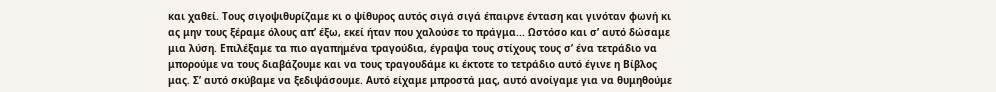και χαθεί. Τους σιγοψιθυρίζαμε κι ο ψίθυρος αυτός σιγά σιγά έπαιρνε ένταση και γινόταν φωνή κι ας μην τους ξέραμε όλους απ’ έξω, εκεί ήταν που χαλούσε το πράγμα... Ωστόσο και σ’ αυτό δώσαμε μια λύση. Επιλέξαμε τα πιο αγαπημένα τραγούδια, έγραψα τους στίχους τους σ’ ένα τετράδιο να μπορούμε να τους διαβάζουμε και να τους τραγουδάμε κι έκτοτε το τετράδιο αυτό έγινε η Βίβλος μας. Σ’ αυτό σκύβαμε να ξεδιψάσουμε. Αυτό είχαμε μπροστά μας, αυτό ανοίγαμε για να θυμηθούμε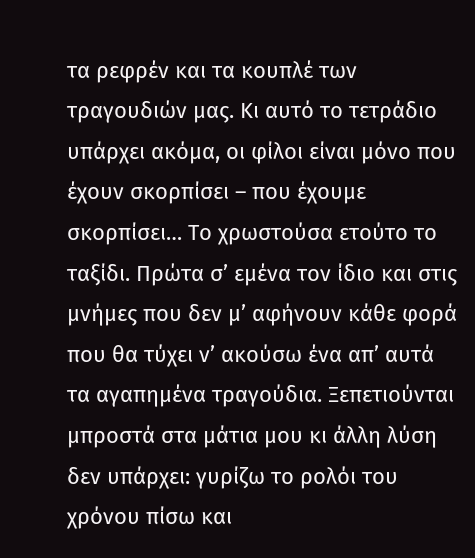τα ρεφρέν και τα κουπλέ των τραγουδιών μας. Κι αυτό το τετράδιο υπάρχει ακόμα, οι φίλοι είναι μόνο που έχουν σκορπίσει – που έχουμε σκορπίσει… Το χρωστούσα ετούτο το ταξίδι. Πρώτα σ’ εμένα τον ίδιο και στις μνήμες που δεν μ’ αφήνουν κάθε φορά που θα τύχει ν’ ακούσω ένα απ’ αυτά τα αγαπημένα τραγούδια. Ξεπετιούνται μπροστά στα μάτια μου κι άλλη λύση δεν υπάρχει: γυρίζω το ρολόι του χρόνου πίσω και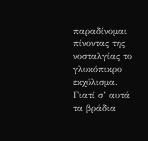παραδίνομαι πίνοντας της νοσταλγίας το γλυκόπικρο εκχύλισμα. Γιατί σ’ αυτά τα βράδια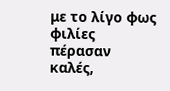με το λίγο φως φιλίες πέρασαν καλές,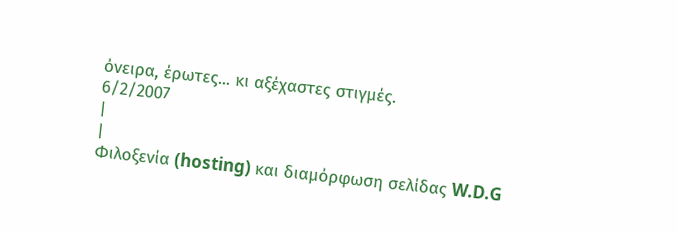όνειρα, έρωτες... κι αξέχαστες στιγμές.
6/2/2007
|
|
Φιλοξενία (hosting) και διαμόρφωση σελίδας W.D.G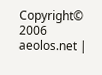Copyright© 2006 aeolos.net |